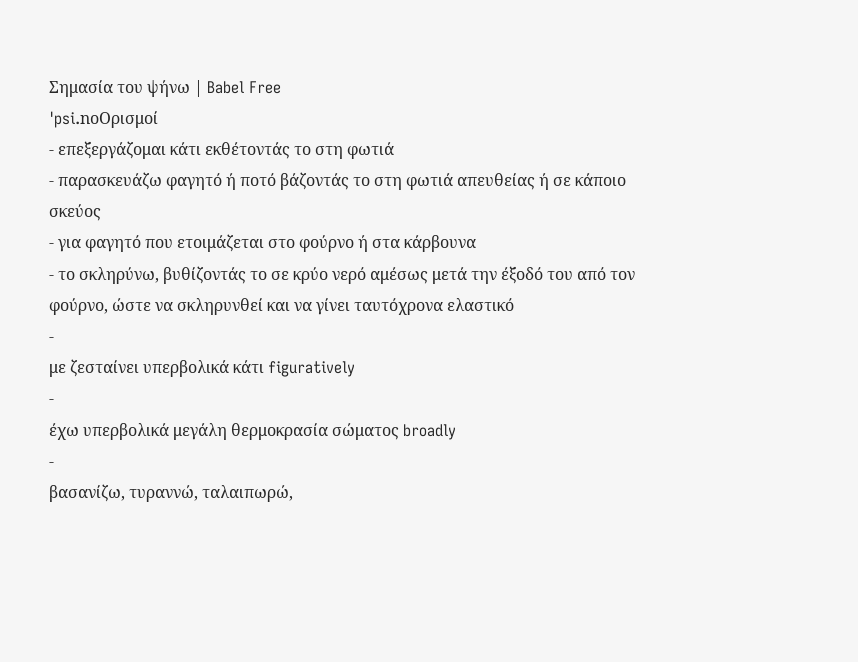Σημασία του ψήνω | Babel Free
ˈpsi.noΟρισμοί
- επεξεργάζομαι κάτι εκθέτοντάς το στη φωτιά
- παρασκευάζω φαγητό ή ποτό βάζοντάς το στη φωτιά απευθείας ή σε κάποιο σκεύος
- για φαγητό που ετοιμάζεται στο φούρνο ή στα κάρβουνα
- το σκληρύνω, βυθίζοντάς το σε κρύο νερό αμέσως μετά την έξοδό του από τον φούρνο, ώστε να σκληρυνθεί και να γίνει ταυτόχρονα ελαστικό
-
με ζεσταίνει υπερβολικά κάτι figuratively
-
έχω υπερβολικά μεγάλη θερμοκρασία σώματος broadly
-
βασανίζω, τυραννώ, ταλαιπωρώ,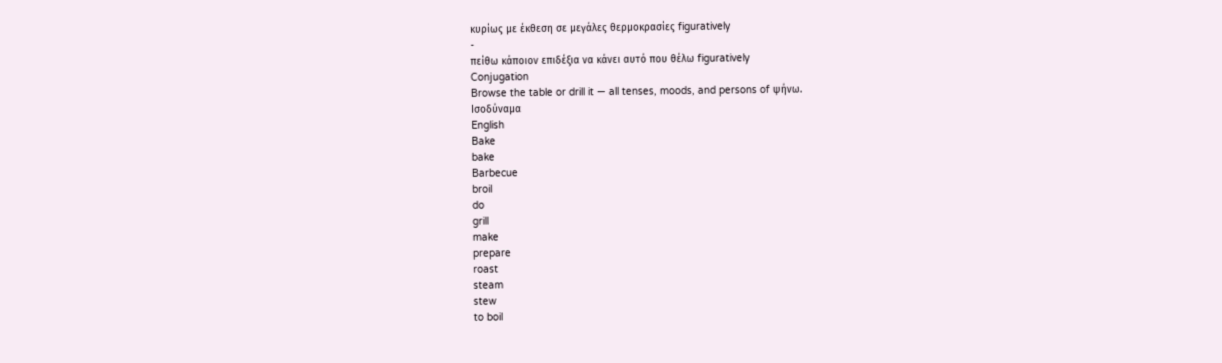κυρίως με έκθεση σε μεγάλες θερμοκρασίες figuratively
-
πείθω κάποιον επιδέξια να κάνει αυτό που θέλω figuratively
Conjugation
Browse the table or drill it — all tenses, moods, and persons of ψήνω.
Ισοδύναμα
English
Bake
bake
Barbecue
broil
do
grill
make
prepare
roast
steam
stew
to boil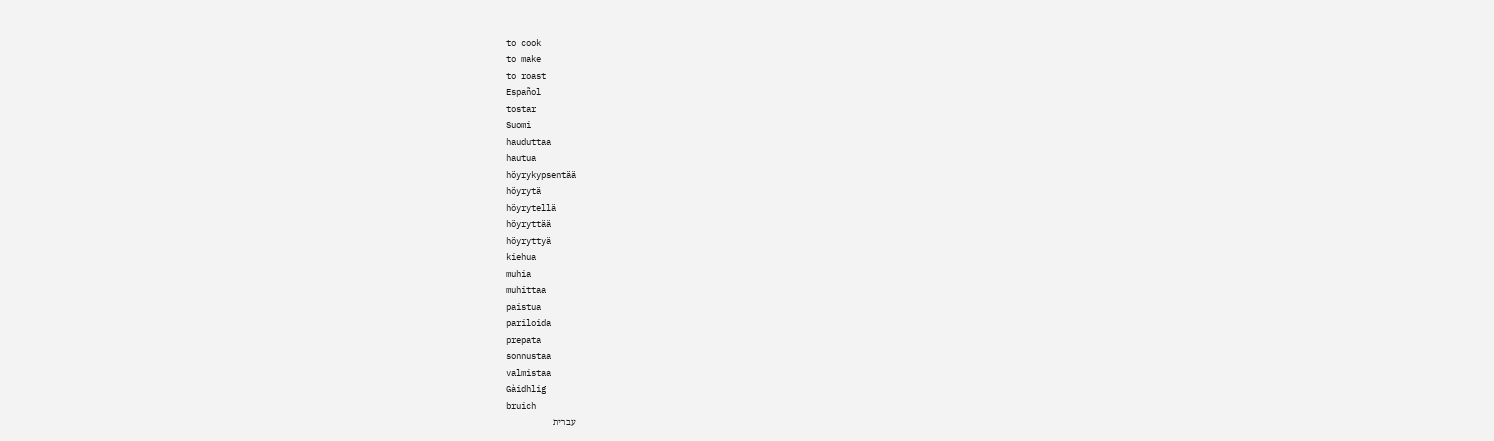to cook
to make
to roast
Español
tostar
Suomi
hauduttaa
hautua
höyrykypsentää
höyrytä
höyrytellä
höyryttää
höyryttyä
kiehua
muhia
muhittaa
paistua
pariloida
prepata
sonnustaa
valmistaa
Gàidhlig
bruich
עברית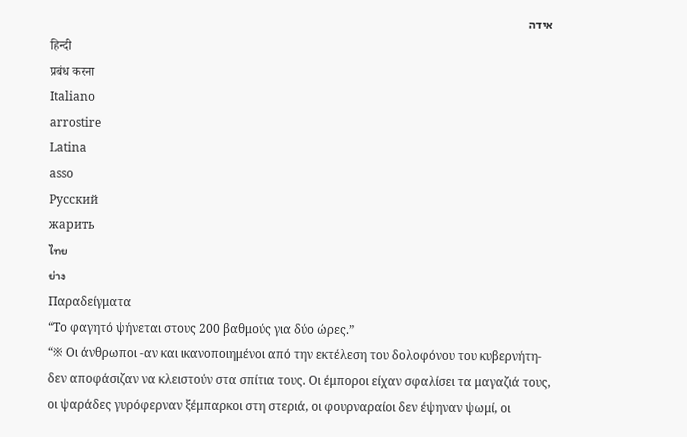אידה
हिन्दी
प्रबंध करना
Italiano
arrostire
Latina
asso
Русский
жарить
ไทย
ย่าง
Παραδείγματα
“Το φαγητό ψήνεται στους 200 βαθμούς για δύο ώρες.”
“※ Οι άνθρωποι -αν και ικανοποιημένοι από την εκτέλεση του δολοφόνου του κυβερνήτη- δεν αποφάσιζαν να κλειστούν στα σπίτια τους. Οι έμποροι είχαν σφαλίσει τα μαγαζιά τους, οι ψαράδες γυρόφερναν ξέμπαρκοι στη στεριά, οι φουρναραίοι δεν έψηναν ψωμί, οι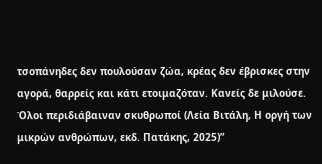τσοπάνηδες δεν πουλούσαν ζώα, κρέας δεν έβρισκες στην αγορά, θαρρείς και κάτι ετοιμαζόταν. Κανείς δε μιλούσε. Όλοι περιδιάβαιναν σκυθρωποί (Λεία Βιτάλη, Η οργή των μικρών ανθρώπων, εκδ. Πατάκης, 2025)”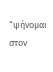“ψήνομαι στον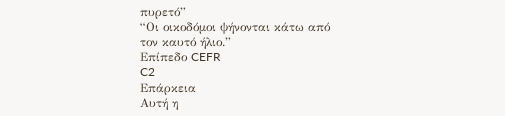πυρετό”
“Οι οικοδόμοι ψήνονται κάτω από τον καυτό ήλιο.”
Επίπεδο CEFR
C2
Επάρκεια
Αυτή η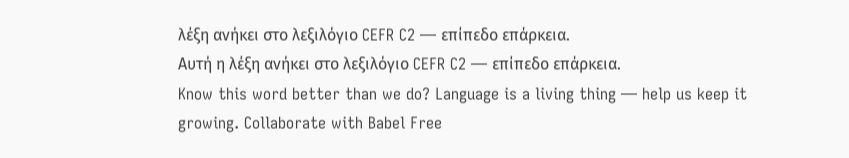λέξη ανήκει στο λεξιλόγιο CEFR C2 — επίπεδο επάρκεια.
Αυτή η λέξη ανήκει στο λεξιλόγιο CEFR C2 — επίπεδο επάρκεια.
Know this word better than we do? Language is a living thing — help us keep it growing. Collaborate with Babel Free